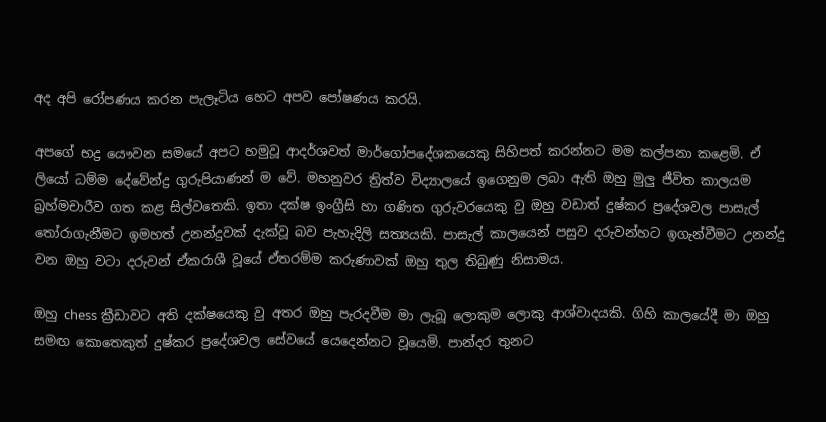අද අපි රෝපණය කරන පැලෑටිය හෙට අපව පෝෂණය කරයි.

අපගේ භද්‍ර යෞවන සමයේ අපට හමුවූ ආදර්ශවත් මාර්ගෝපදේශකයෙකු සිහිපත් කරන්නට මම කල්පනා කළෙමි. ඒ ලියෝ ධම්ම දේවේන්ද්‍ර ගුරුපියාණන් ම වේ. මහනුවර ත්‍රිත්ව විද්‍යාලයේ ඉගෙනුම ලබා ඇති ඔහු මුලු ජීවිත කාලයම බ්‍රහ්මචාරීව ගත කළ සිල්වතෙකි. ඉතා දක්ෂ ඉංග්‍රීසි හා ගණිත ගුරුවරයෙකු වු ඔහු වඩාත් දුෂ්කර ප්‍රදේශවල පාසැල් තෝරාගැනීමට ඉමහත් උනන්දුවක් දැක්වූ බව පැහැදිලි සත්‍යයකි. පාසැල් කාලයෙන් පසුව දරුවන්හට ඉගැන්වීමට උනන්දු වන ඔහු වටා දරුවන් ඒකරාශී වූයේ ඒතරම්ම කරුණාවක් ඔහු තුල තිබුණු නිසාමය.

ඔහු chess ක්‍රීඩාවට අති දක්ෂයෙකු වු අතර ඔහු පැරදවීම මා ලැබූ ලොකුම ලොකු ආශ්වාදයකි. ගිහි කාලයේදී මා ඔහු සමඟ කොතෙකුත් දුෂ්කර ප්‍රදේශවල සේවයේ යෙදෙන්නට වූයෙමි. පාන්දර තුනට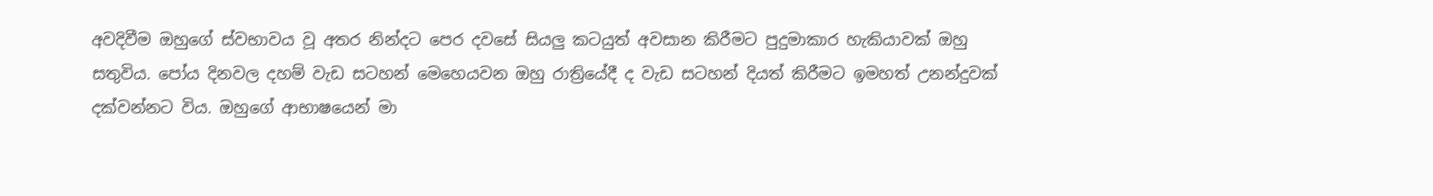අවදිවීම ඔහුගේ ස්වභාවය වූ අතර නින්දට පෙර දවසේ සියලු කටයුත් අවසාන කිරීමට පුදුමාකාර හැකියාවක් ඔහු සතුවිය. පෝය දිනවල දහම් වැඩ සටහන් මෙහෙයවන ඔහු රාත්‍රියේදී ද වැඩ සටහන් දියත් කිරීමට ඉමහත් උනන්දුවක් දක්වන්නට විය. ඔහුගේ ආභාෂයෙන් මා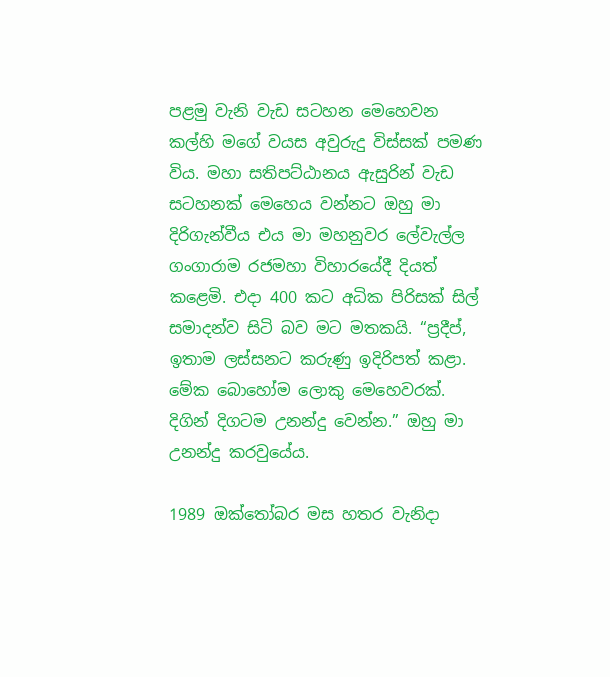පළමු වැනි වැඩ සටහන මෙහෙවන කල්හි මගේ වයස අවුරුදු විස්සක් පමණ විය. මහා සතිපට්ඨානය ඇසුරින් වැඩ සටහනක් මෙහෙය වන්නට ඔහු මා දිරිගැන්වීය එය මා මහනුවර ලේවැල්ල ගංගාරාම රජමහා විහාරයේදී දියත් කළෙමි. එදා 400 කට අධික පිරිසක් සිල් සමාදන්ව සිටි බව මට මතකයි. “ප්‍රදීප්, ඉතාම ලස්සනට කරුණු ඉදිරිපත් කළා. මේක බොහෝම ලොකු මෙහෙවරක්. දිගින් දිගටම උනන්දු වෙන්න.” ඔහු මා උනන්දු කරවුයේය.

1989 ඔක්තෝබර මස හතර වැනිදා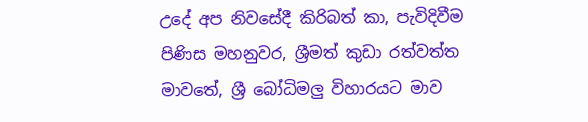උදේ අප නිවසේදී කිරිබත් කා, පැවිදිවීම පිණිස මහනුවර, ශ්‍රීමත් කුඩා රත්වත්ත මාවතේ, ශ්‍රී බෝධිමලු විහාරයට මාව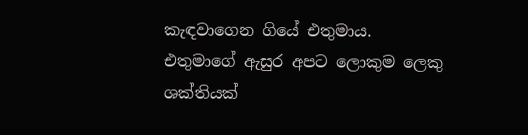කැඳවාගෙන ගියේ එතුමාය. එතුමාගේ ඇසුර අපට ලොකුම ලෙකු ශක්තියක්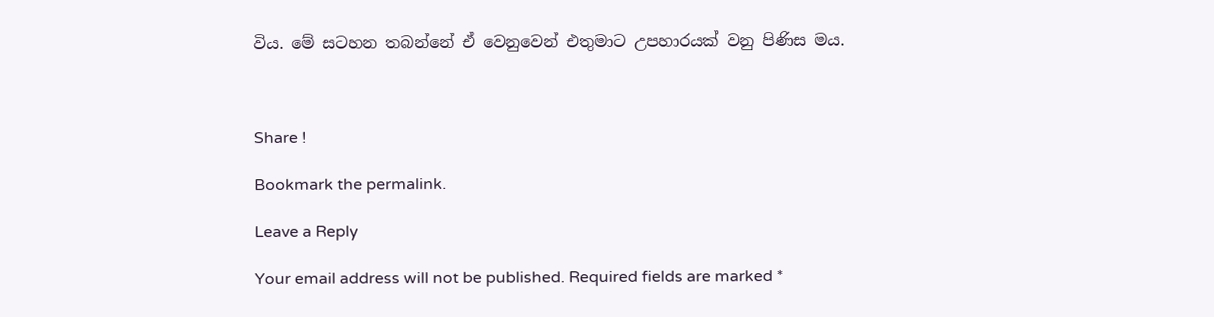විය. මේ සටහන තබන්නේ ඒ වෙනුවෙන් එතුමාට උපහාරයක් වනු පිණිස මය.



Share !

Bookmark the permalink.

Leave a Reply

Your email address will not be published. Required fields are marked *